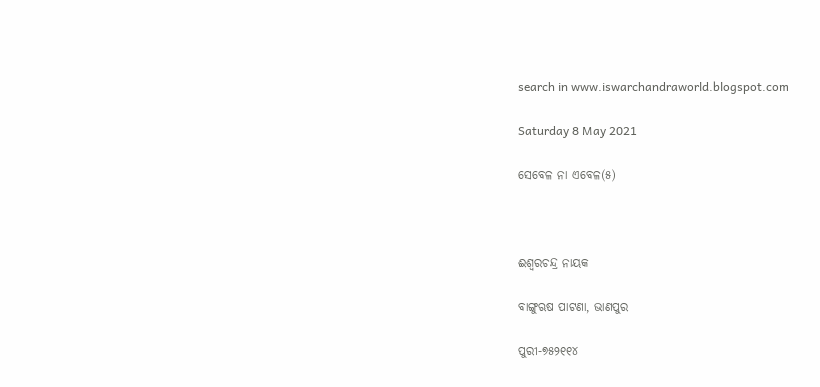search in www.iswarchandraworld.blogspot.com

Saturday 8 May 2021

ସେବେଳ ନା ଏବେଳ(୫)



ଈଶ୍ୱରଚନ୍ଦ୍ର ନାୟକ

ବାଙ୍ଗୁଋଷ ପାଟଣା, ଭାଣପୁର

ପୁରୀ-୭୫୨୧୧୪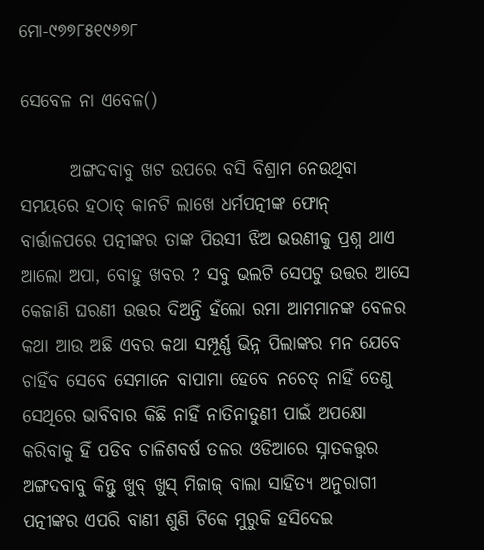ମୋ-୯୭୭୮୫୧୯୬୭୮

ସେବେଳ ନା ଏବେଳ()

       ଅଙ୍ଗଦବାବୁ ଖଟ ଉପରେ ବସି ବିଶ୍ରାମ ନେଉଥିବା ସମୟରେ ହଠାତ୍ କାନଟି ଲାଖେ ଧର୍ମପତ୍ନୀଙ୍କ ଫୋନ୍ ବାର୍ତ୍ତାଳପରେ ପତ୍ନୀଙ୍କର ତାଙ୍କ ପିଉସୀ ଝିଅ ଭଉଣୀକୁ ପ୍ରଶ୍ନ ଥାଏ ଆଲୋ ଅପା, ବୋହୁ ଖବର ? ସବୁ ଭଲଟି ସେପଟୁ ଉତ୍ତର ଆସେ କେଜାଣି ଘରଣୀ ଉତ୍ତର ଦିଅନ୍ତି ହଁଲୋ ରମା ଆମମାନଙ୍କ ବେଳର କଥା ଆଉ ଅଛି ଏବର କଥା ସମ୍ପୂର୍ଣ୍ଣ ଭିନ୍ନ ପିଲାଙ୍କର ମନ ଯେବେ ଚାହିଁବ ସେବେ ସେମାନେ ବାପାମା ହେବେ ନଚେତ୍ ନାହିଁ ତେଣୁ ସେଥିରେ ଭାବିବାର କିଛି ନାହିଁ ନାତିନାତୁଣୀ ପାଇଁ ଅପକ୍ଷୋ କରିବାକୁ ହିଁ ପଡିବ ଚାଳିଶବର୍ଷ ତଳର ଓଡିଆରେ ସ୍ନାତକତ୍ତ୍ୱର ଅଙ୍ଗଦବାବୁ କିନ୍ତୁ ଖୁବ୍ ଖୁସ୍ ମିଜାଜ୍ ବାଲା ସାହିତ୍ୟ ଅନୁରାଗୀ ପତ୍ନୀଙ୍କର ଏପରି ବାଣୀ ଶୁଣି ଟିକେ ମୁରୁକି ହସିଦେଇ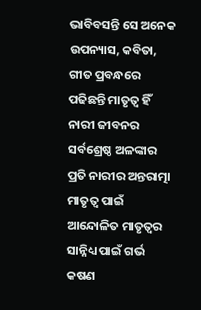ଭାବିବସନ୍ତି ସେ ଅନେକ ଉପନ୍ୟାସ, କବିତା, ଗୀତ ପ୍ରବନ୍ଧରେ ପଢିଛନ୍ତି ମାତୃତ୍ୱ ହିଁ ନାରୀ ଜୀବନର ସର୍ବଶ୍ରେଷ୍ଠ ଅଳଙ୍କାର ପ୍ରତି ନାରୀର ଅନ୍ତରାତ୍ମା ମାତୃତ୍ୱ ପାଇଁ ଆନ୍ଦୋଳିତ ମାତୃତ୍ୱର ସାନ୍ନିଧ୍ୟ ପାଇଁ ଗର୍ଭ କଷଣ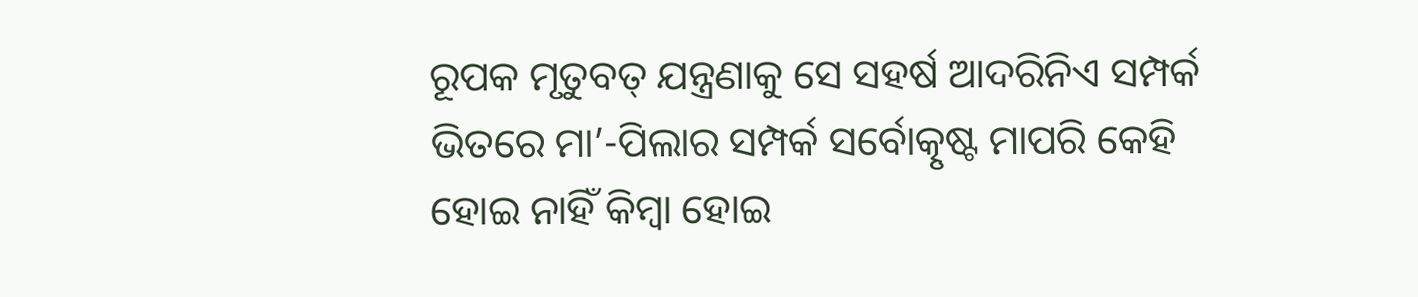ରୂପକ ମୃତୁବତ୍ ଯନ୍ତ୍ରଣାକୁ ସେ ସହର୍ଷ ଆଦରିନିଏ ସମ୍ପର୍କ ଭିତରେ ମା’-ପିଲାର ସମ୍ପର୍କ ସର୍ବୋତ୍କୃଷ୍ଟ ମାପରି କେହି ହୋଇ ନାହିଁ କିମ୍ବା ହୋଇ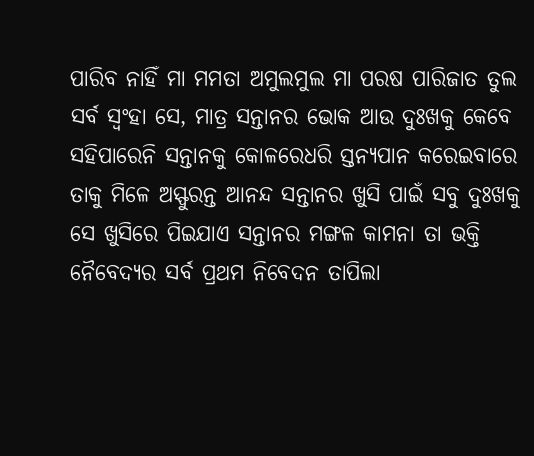ପାରିବ ନାହିଁ ମା ମମତା ଅମୁଲମୁଲ ମା ପରଷ ପାରିଜାତ ତୁଲ ସର୍ବ ସ୍ୱଂହା ସେ, ମାତ୍ର ସନ୍ତାନର ଭୋକ ଆଉ ଦୁଃଖକୁ କେବେ ସହିପାରେନି ସନ୍ତାନକୁ କୋଳରେଧରି ସ୍ତନ୍ୟପାନ କରେଇବାରେ ତାକୁ ମିଳେ ଅସ୍ଫୁରନ୍ତ ଆନନ୍ଦ ସନ୍ତାନର ଖୁସି ପାଇଁ ସବୁ ଦୁଃଖକୁ ସେ ଖୁସିରେ ପିଇଯାଏ ସନ୍ତାନର ମଙ୍ଗଳ କାମନା ତା ଭକ୍ତି ନୈବେଦ୍ୟର ସର୍ବ ପ୍ରଥମ ନିବେଦନ ତାପିଲା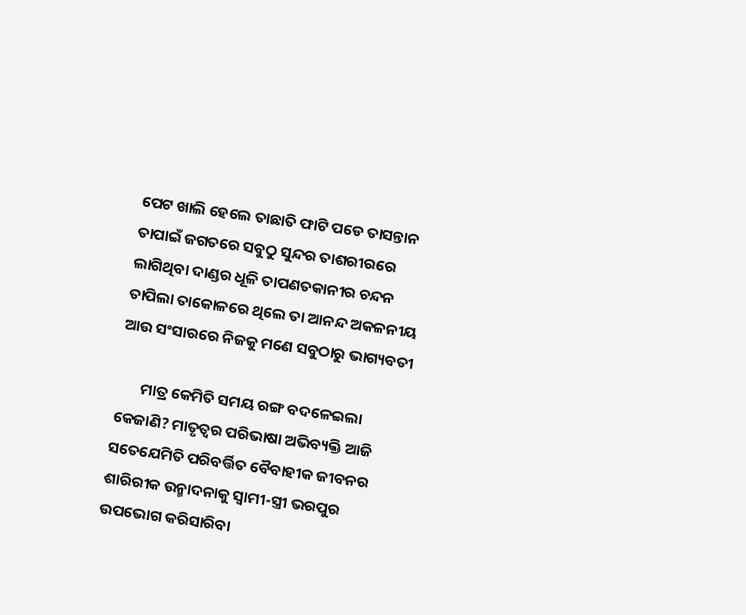ପେଟ ଖାଲି ହେଲେ ତାଛାତି ଫାଟି ପଡେ ତାସନ୍ତାନ ତାପାଇଁ ଜଗତରେ ସବୁଠୁ ସୁନ୍ଦର ତାଶରୀରରେ ଲାଗିଥିବା ଦାଣ୍ଡର ଧୂଳି ତାପଣତକାନୀର ଚନ୍ଦନ ତାପିଲା ତାକୋଳରେ ଥିଲେ ତା ଆନନ୍ଦ ଅକଳନୀୟ ଆଉ ସଂସାରରେ ନିଜକୁ ମଣେ ସବୁଠାରୁ ଭାଗ୍ୟବତୀ

       ମାତ୍ର କେମିତି ସମୟ ରଙ୍ଗ ବଦଳେଇଲା କେଜାଣି? ମାତୃତ୍ୱର ପରିଭାଷା ଅଭିବ୍ୟକ୍ତି ଆଜି ସତେଯେମିତି ପରିବର୍ତ୍ତିତ ବୈବାହୀକ ଜୀବନର ଶାରିରୀକ ଉନ୍ମାଦନାକୁ ସ୍ୱାମୀ-ସ୍ତ୍ରୀ ଭରପୁର ଉପଭୋଗ କରିସାରିବା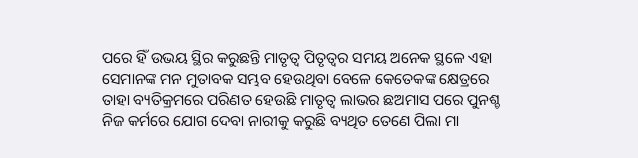ପରେ ହିଁ ଉଭୟ ସ୍ଥିର କରୁଛନ୍ତି ମାତୃତ୍ୱ ପିତୃତ୍ୱର ସମୟ ଅନେକ ସ୍ଥଳେ ଏହା ସେମାନଙ୍କ ମନ ମୁତାବକ ସମ୍ଭବ ହେଉଥିବା ବେଳେ କେତେକଙ୍କ କ୍ଷେତ୍ରରେ ତାହା ବ୍ୟତିକ୍ରମରେ ପରିଣତ ହେଉଛି ମାତୃତ୍ୱ ଲାଭର ଛଅମାସ ପରେ ପୁନଶ୍ଚ ନିଜ କର୍ମରେ ଯୋଗ ଦେବା ନାରୀକୁ କରୁଛି ବ୍ୟଥିତ ତେଣେ ପିଲା ମା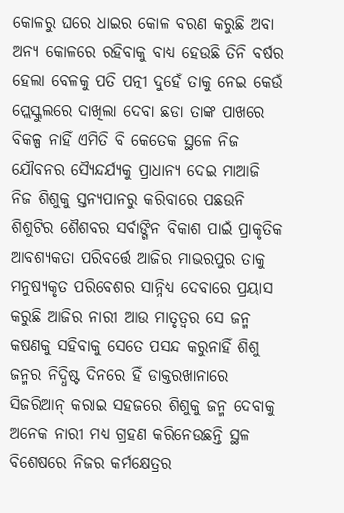କୋଳରୁ ଘରେ ଧାଇର କୋଳ ବରଣ କରୁଛି ଅବା ଅନ୍ୟ କୋଳରେ ରହିବାକୁ ବାଧ୍ୟ ହେଉଛି ତିନି ବର୍ଷର ହେଲା ବେଳକୁ ପତି ପତ୍ନୀ ଦୁହେଁ ତାକୁ ନେଇ କେଉଁ ପ୍ଲେସ୍କୁଲରେ ଦାଖିଲା ଦେବା ଛଡା ତାଙ୍କ ପାଖରେ ବିକଳ୍ପ ନାହିଁ ଏମିତି ବି କେତେକ ସ୍ଥଳେ ନିଜ ଯୌବନର ସ୍ୟୈନ୍ଦର୍ଯ୍ୟକୁ ପ୍ରାଧାନ୍ୟ ଦେଇ ମାଆଜି ନିଜ ଶିଶୁକୁ ସ୍ତନ୍ୟପାନରୁ କରିବାରେ ପଛଉନି ଶିଶୁଟିର ଶୈଶବର ସର୍ବାଙ୍ଗିନ ବିକାଶ ପାଇଁ ପ୍ରାକୃତିକ ଆବଶ୍ୟକତା ପରିବର୍ତ୍ତେ ଆଜିର ମାଭରପୁର ତାକୁ ମନୁଷ୍ୟକୃତ ପରିବେଶର ସାନ୍ନିଧ୍ୟ ଦେବାରେ ପ୍ରୟାସ କରୁଛି ଆଜିର ନାରୀ ଆଉ ମାତୃତ୍ୱର ସେ ଜନ୍ମ କଷଣକୁ ସହିବାକୁ ସେତେ ପସନ୍ଦ କରୁନାହିଁ ଶିଶୁ ଜନ୍ମର ନିଦ୍ଧିଷ୍ଟ ଦିନରେ ହିଁ ଡାକ୍ତରଖାନାରେ ସିଜରିଆନ୍ କରାଇ ସହଜରେ ଶିଶୁକୁ ଜନ୍ମ ଦେବାକୁ ଅନେକ ନାରୀ ମଧ୍ୟ ଗ୍ରହଣ କରିନେଉଛନ୍ତି ସ୍ଥଳ ବିଶେଷରେ ନିଜର କର୍ମକ୍ଷେତ୍ରର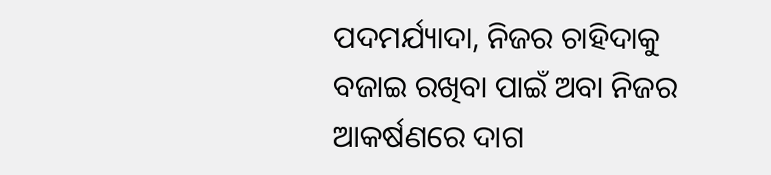ପଦମର୍ଯ୍ୟାଦା, ନିଜର ଚାହିଦାକୁ ବଜାଇ ରଖିବା ପାଇଁ ଅବା ନିଜର ଆକର୍ଷଣରେ ଦାଗ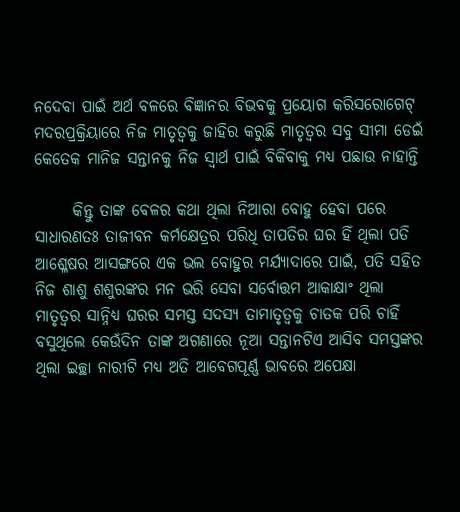ନଦେବା ପାଇଁ ଅର୍ଥ ବଳରେ ବିଜ୍ଞାନର ବିଭବକୁ ପ୍ରୟୋଗ କରିସରୋଗେଟ୍ ମଦରପ୍ରକ୍ରିୟାରେ ନିଜ ମାତୃତ୍ୱକୁ ଜାହିର କରୁଛି ମାତୃତ୍ୱର ସବୁ ସୀମା ଡେଇଁ କେତେକ ମାନିଜ ସନ୍ତାନକୁ ନିଜ ସ୍ୱାର୍ଥ ପାଇଁ ବିକିବାକୁ ମଧ୍ୟ ପଛାଉ ନାହାନ୍ତି

      କିନ୍ତୁ ତାଙ୍କ ବେଳର କଥା ଥିଲା ନିଆରା ବୋହୁ ହେବା ପରେ ସାଧାରଣତଃ ତାଜୀବନ କର୍ମକ୍ଷେତ୍ରର ପରିଧି ତାପତିର ଘର ହିଁ ଥିଲା ପତି ଆଶ୍ଳେଷର ଆସଙ୍ଗରେ ଏକ ଭଲ ବୋହୁର ମର୍ଯ୍ୟାଦାରେ ପାଇଁ, ପତି ସହିତ ନିଜ ଶାଶୁ ଶଶୁରଙ୍କର ମନ ଭରି ସେବା ସର୍ବୋତ୍ତମ ଆକାକ୍ଷାଂ ଥିଲା ମାତୃତ୍ୱର ସାନ୍ନିଧ୍ୟ ଘରର ସମସ୍ତ ସଦସ୍ୟ ତାମାତୃତ୍ୱକୁ ଚାତକ ପରି ଚାହିଁ ବସୁଥିଲେ କେଉଁଦିନ ତାଙ୍କ ଅଗଣାରେ ନୂଆ ସନ୍ତାନଟିଏ ଆସିବ ସମସ୍ତଙ୍କର ଥିଲା ଇଚ୍ଛା ନାରୀଟି ମଧ୍ୟ ଅତି ଆବେଗପୂର୍ଣ୍ଣ ଭାବରେ ଅପେକ୍ଷା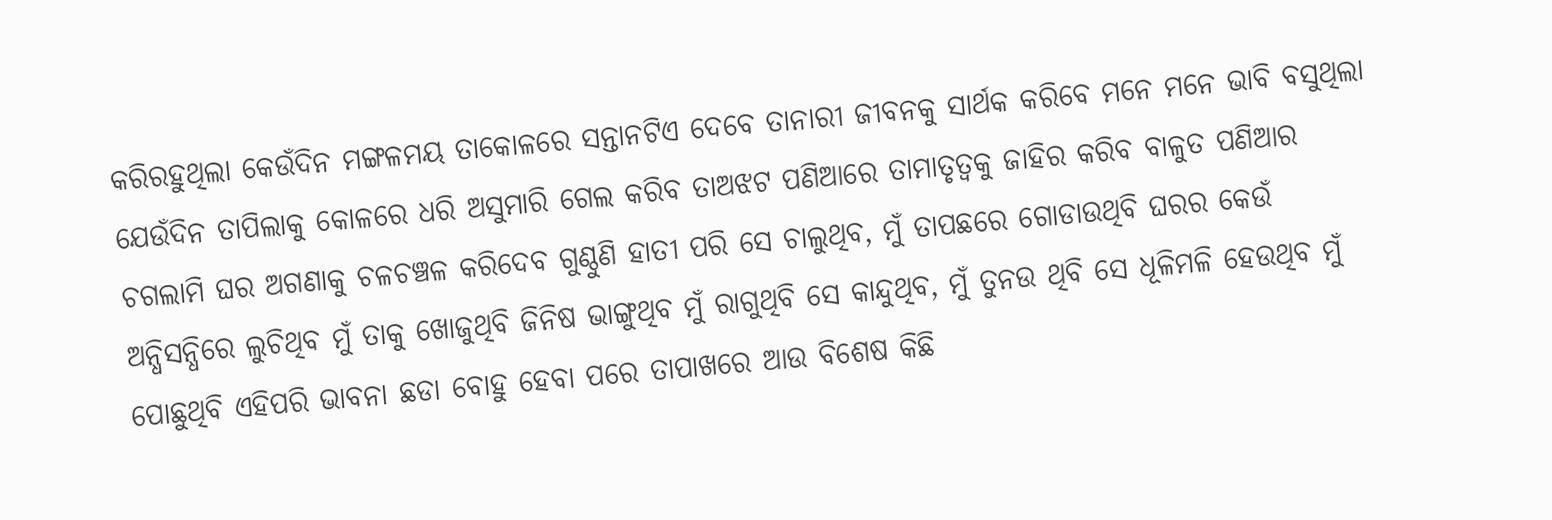କରିରହୁଥିଲା କେଉଁଦିନ ମଙ୍ଗଳମୟ ତାକୋଳରେ ସନ୍ତାନଟିଏ ଦେବେ ତାନାରୀ ଜୀବନକୁ ସାର୍ଥକ କରିବେ ମନେ ମନେ ଭାବି ବସୁଥିଲା ଯେଉଁଦିନ ତାପିଲାକୁ କୋଳରେ ଧରି ଅସୁମାରି ଗେଲ କରିବ ତାଅଝଟ ପଣିଆରେ ତାମାତୃତ୍ୱକୁ ଜାହିର କରିବ ବାଳୁତ ପଣିଆର ଚଗଲାମି ଘର ଅଗଣାକୁ ଚଳଚଞ୍ଚଳ କରିଦେବ ଗୁଣ୍ଠୁଣି ହାତୀ ପରି ସେ ଚାଲୁଥିବ, ମୁଁ ତାପଛରେ ଗୋଡାଉଥିବି ଘରର କେଉଁ ଅନ୍ଧିସନ୍ଧିରେ ଲୁଚିଥିବ ମୁଁ ତାକୁ ଖୋଜୁଥିବି ଜିନିଷ ଭାଙ୍ଗୁଥିବ ମୁଁ ରାଗୁଥିବି ସେ କାନ୍ଦୁଥିବ, ମୁଁ ତୁନଉ ଥିବି ସେ ଧୂଳିମଳି ହେଉଥିବ ମୁଁ ପୋଛୁଥିବି ଏହିପରି ଭାବନା ଛଡା ବୋହୁ ହେବା ପରେ ତାପାଖରେ ଆଉ ବିଶେଷ କିଛି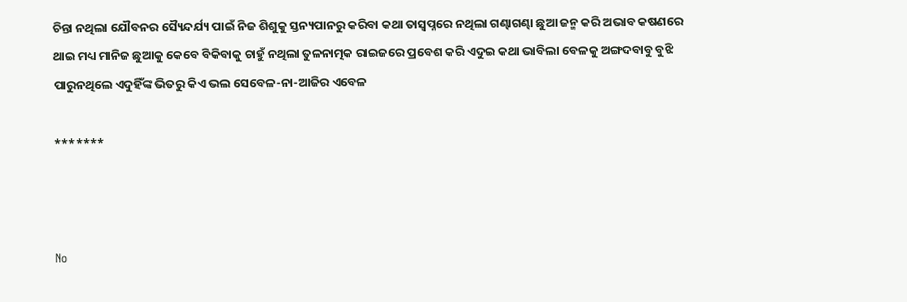ଚିନ୍ତା ନଥିଲା ଯୌବନର ସ୍ୟୈନ୍ଦର୍ଯ୍ୟ ପାଇଁ ନିଜ ଶିଶୁକୁ ସ୍ତନ୍ୟପାନରୁ କରିବା କଥା ତାସ୍ୱପ୍ନରେ ନଥିଲା ଗଣ୍ଢାଗଣ୍ଢା ଛୁଆ ଜନ୍ମ କରି ଅଭାବ କଷଣରେ ଥାଇ ମଧ୍ୟ ମାନିଜ ଛୁଆକୁ କେବେ ବିକିବାକୁ ଚାହୁଁ ନଥିଲା ତୁଳନାତ୍ମକ ରାଇଜରେ ପ୍ରବେଶ କରି ଏଦୁଇ କଥା ଭାବିଲା ବେଳକୁ ଅଙ୍ଗଦବାବୁ ବୁଝି ପାରୁନଥିଲେ ଏଦୁହିଁଙ୍କ ଭିତରୁ କିଏ ଭଲ ସେବେଳ-ନା-ଆଜିର ଏବେଳ

*******



No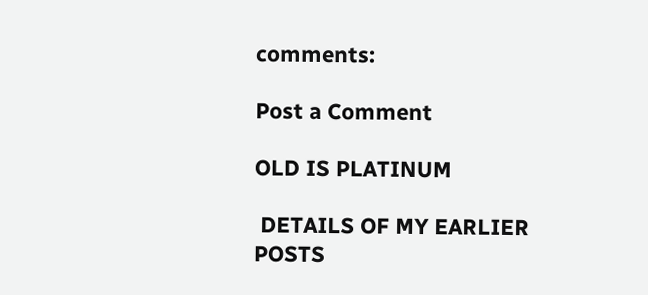comments:

Post a Comment

OLD IS PLATINUM

 DETAILS OF MY EARLIER POSTS